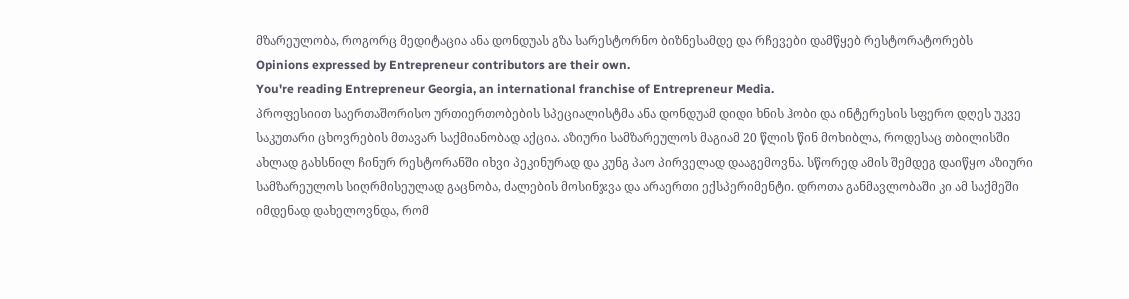მზარეულობა, როგორც მედიტაცია ანა დონდუას გზა სარესტორნო ბიზნესამდე და რჩევები დამწყებ რესტორატორებს
Opinions expressed by Entrepreneur contributors are their own.
You're reading Entrepreneur Georgia, an international franchise of Entrepreneur Media.
პროფესიით საერთაშორისო ურთიერთობების სპეციალისტმა ანა დონდუამ დიდი ხნის ჰობი და ინტერესის სფერო დღეს უკვე საკუთარი ცხოვრების მთავარ საქმიანობად აქცია. აზიური სამზარეულოს მაგიამ 20 წლის წინ მოხიბლა, როდესაც თბილისში ახლად გახსნილ ჩინურ რესტორანში იხვი პეკინურად და კუნგ პაო პირველად დააგემოვნა. სწორედ ამის შემდეგ დაიწყო აზიური სამზარეულოს სიღრმისეულად გაცნობა, ძალების მოსინჯვა და არაერთი ექსპერიმენტი. დროთა განმავლობაში კი ამ საქმეში იმდენად დახელოვნდა, რომ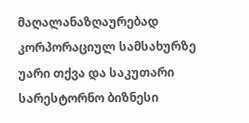მაღალანაზღაურებად კორპორაციულ სამსახურზე უარი თქვა და საკუთარი სარესტორნო ბიზნესი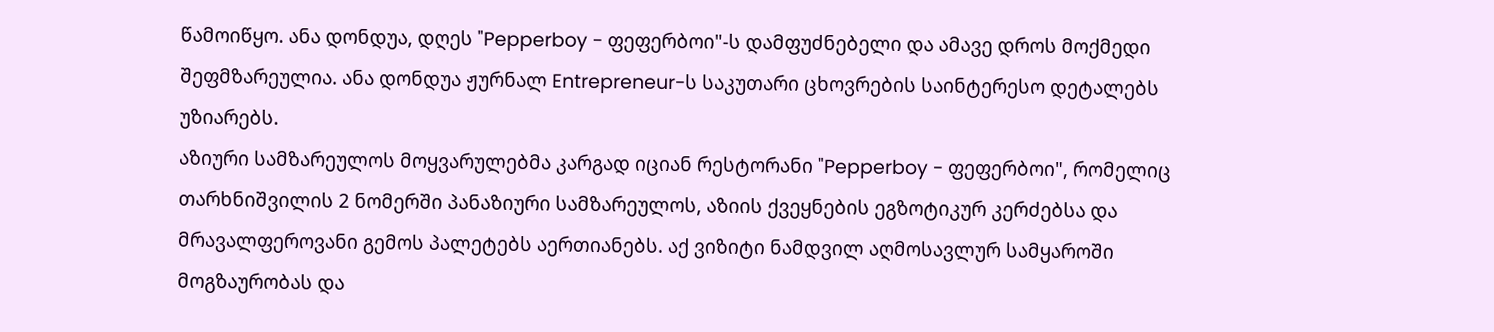წამოიწყო. ანა დონდუა, დღეს "Pepperboy - ფეფერბოი"-ს დამფუძნებელი და ამავე დროს მოქმედი შეფმზარეულია. ანა დონდუა ჟურნალ Entrepreneur-ს საკუთარი ცხოვრების საინტერესო დეტალებს უზიარებს.
აზიური სამზარეულოს მოყვარულებმა კარგად იციან რესტორანი "Pepperboy - ფეფერბოი", რომელიც თარხნიშვილის 2 ნომერში პანაზიური სამზარეულოს, აზიის ქვეყნების ეგზოტიკურ კერძებსა და მრავალფეროვანი გემოს პალეტებს აერთიანებს. აქ ვიზიტი ნამდვილ აღმოსავლურ სამყაროში მოგზაურობას და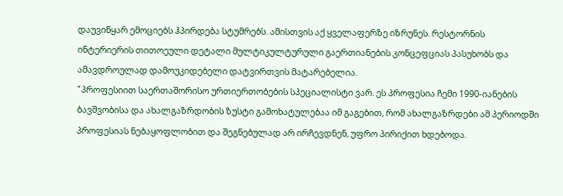დაუვიწყარ ემოციებს ჰპირდება სტუმრებს. ამისთვის აქ ყველაფერზე იზრუნეს. რესტორნის ინტერიერის თითოეული დეტალი მულტიკულტურული გაერთიანების კონცეფციას პასუხობს და ამავდროულად დამოუკიდებელი დატვირთვის მატარებელია.
"პროფესიით საერთაშორისო ურთიერთობების სპეციალისტი ვარ. ეს პროფესია ჩემი 1990-იანების ბავშვობისა და ახალგაზრდობის ზუსტი გამოხატულებაა იმ გაგებით, რომ ახალგაზრდები ამ პერიოდში პროფესიას ნებაყოფლობით და შეგნებულად არ ირჩევდნენ, უფრო პირიქით ხდებოდა.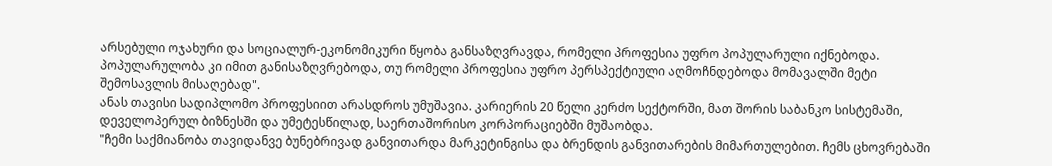არსებული ოჯახური და სოციალურ-ეკონომიკური წყობა განსაზღვრავდა, რომელი პროფესია უფრო პოპულარული იქნებოდა. პოპულარულობა კი იმით განისაზღვრებოდა, თუ რომელი პროფესია უფრო პერსპექტიული აღმოჩნდებოდა მომავალში მეტი შემოსავლის მისაღებად".
ანას თავისი სადიპლომო პროფესიით არასდროს უმუშავია. კარიერის 20 წელი კერძო სექტორში, მათ შორის საბანკო სისტემაში, დეველოპერულ ბიზნესში და უმეტესწილად, საერთაშორისო კორპორაციებში მუშაობდა.
"ჩემი საქმიანობა თავიდანვე ბუნებრივად განვითარდა მარკეტინგისა და ბრენდის განვითარების მიმართულებით. ჩემს ცხოვრებაში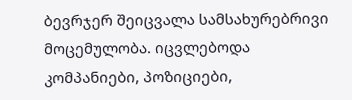ბევრჯერ შეიცვალა სამსახურებრივი მოცემულობა. იცვლებოდა კომპანიები, პოზიციები,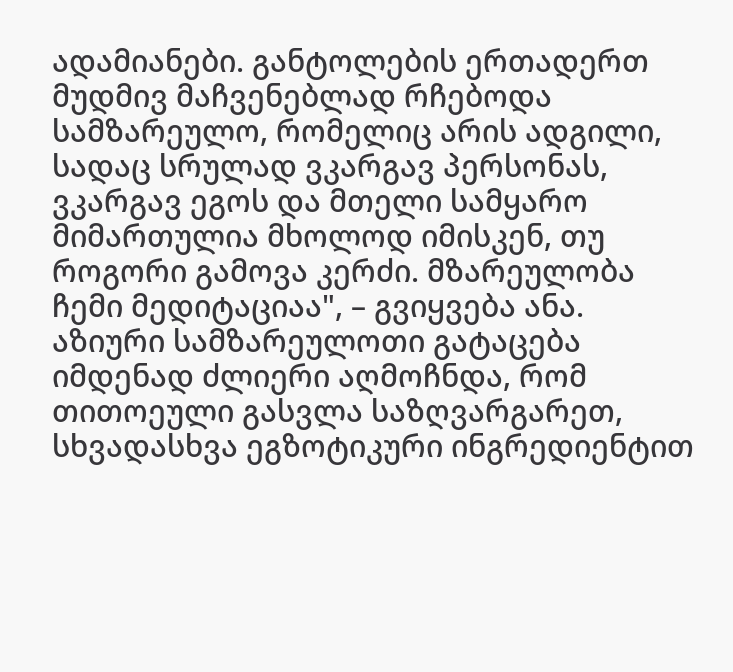ადამიანები. განტოლების ერთადერთ მუდმივ მაჩვენებლად რჩებოდა სამზარეულო, რომელიც არის ადგილი, სადაც სრულად ვკარგავ პერსონას, ვკარგავ ეგოს და მთელი სამყარო მიმართულია მხოლოდ იმისკენ, თუ როგორი გამოვა კერძი. მზარეულობა ჩემი მედიტაციაა", – გვიყვება ანა.
აზიური სამზარეულოთი გატაცება იმდენად ძლიერი აღმოჩნდა, რომ თითოეული გასვლა საზღვარგარეთ, სხვადასხვა ეგზოტიკური ინგრედიენტით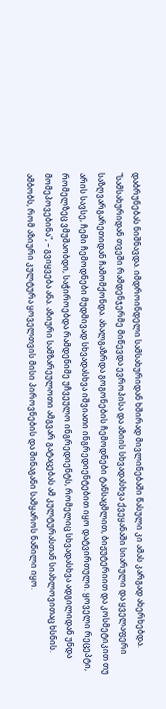დაბრუნებას ნიშნავდა. იმდროინდელი სამსახურიდან ხშირად მივლინებაში წასული კი ამას კარგად ახერხებდა.
"სამსახურიდან თვეში რამდენჯერმე მიწევდა ევროპისა და აზიის სხვადასხვა ქვეყანაში სიარული და ყველაფერი საზღვარგარეთიდან ჩამომქონდა. ახალგაზრდა გოგონების ჩემოდნები ტანსაცმლით, ბიჟუტერიით და კოსმეტიკით თუ არის სავსე, ჩემი ჩემოდნები მუდმივად სხვადასხვა იშვიათი ინგრედიენტებით იყო დატვირთული. ყოველი რეცეპტი, რომელზეც ვმუშაობდი, საჭიროებდა რამდენიმე უჩვეულო ინგრედიენტს, რომელიც სხვადასხვა ადგილიდან უნდა მომეპოვებინა", – გვიყვება ანა. აზიური სამზარეულოთი ამგვარ გატაცებას ამ კულტურასთან სიახლოვითაც ხსნის. ამბობს, რომ აზიური კულტურა ყოველთვის მისი პიროვნების და შინაგანი სამყაროს ნაწილი იყო.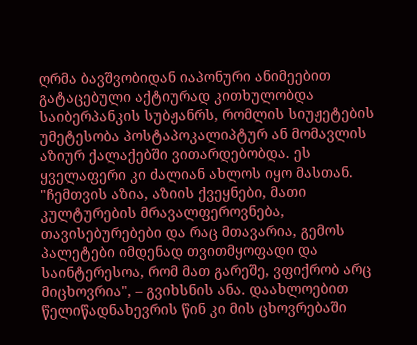ღრმა ბავშვობიდან იაპონური ანიმეებით გატაცებული აქტიურად კითხულობდა საიბერპანკის სუბჟანრს, რომლის სიუჟეტების უმეტესობა პოსტაპოკალიპტურ ან მომავლის აზიურ ქალაქებში ვითარდებობდა. ეს ყველაფერი კი ძალიან ახლოს იყო მასთან.
"ჩემთვის აზია, აზიის ქვეყნები, მათი კულტურების მრავალფეროვნება, თავისებურებები და რაც მთავარია, გემოს პალეტები იმდენად თვითმყოფადი და საინტერესოა, რომ მათ გარეშე, ვფიქრობ არც მიცხოვრია", – გვიხსნის ანა. დაახლოებით წელიწადნახევრის წინ კი მის ცხოვრებაში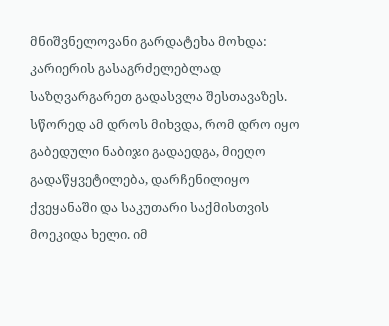მნიშვნელოვანი გარდატეხა მოხდა: კარიერის გასაგრძელებლად საზღვარგარეთ გადასვლა შესთავაზეს. სწორედ ამ დროს მიხვდა, რომ დრო იყო გაბედული ნაბიჯი გადაედგა, მიეღო გადაწყვეტილება, დარჩენილიყო ქვეყანაში და საკუთარი საქმისთვის მოეკიდა ხელი. იმ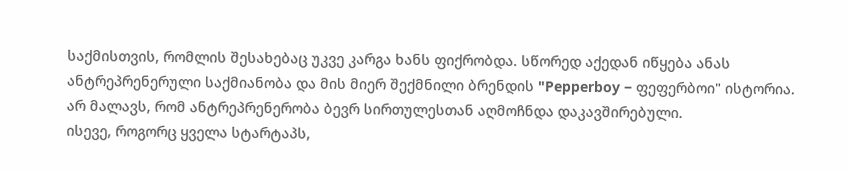საქმისთვის, რომლის შესახებაც უკვე კარგა ხანს ფიქრობდა. სწორედ აქედან იწყება ანას ანტრეპრენერული საქმიანობა და მის მიერ შექმნილი ბრენდის "Pepperboy − ფეფერბოი" ისტორია.
არ მალავს, რომ ანტრეპრენერობა ბევრ სირთულესთან აღმოჩნდა დაკავშირებული.
ისევე, როგორც ყველა სტარტაპს,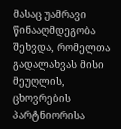მასაც უამრავი წინააღმდეგობა შეხვდა, რომელთა გადალახვას მისი მეუღლის, ცხოვრების პარტნიორისა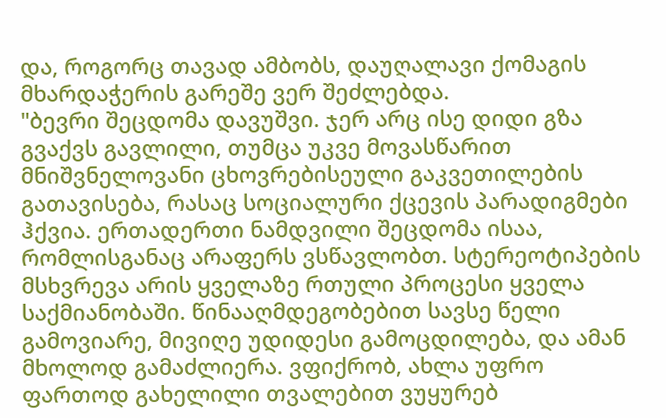და, როგორც თავად ამბობს, დაუღალავი ქომაგის მხარდაჭერის გარეშე ვერ შეძლებდა.
"ბევრი შეცდომა დავუშვი. ჯერ არც ისე დიდი გზა გვაქვს გავლილი, თუმცა უკვე მოვასწარით მნიშვნელოვანი ცხოვრებისეული გაკვეთილების გათავისება, რასაც სოციალური ქცევის პარადიგმები ჰქვია. ერთადერთი ნამდვილი შეცდომა ისაა, რომლისგანაც არაფერს ვსწავლობთ. სტერეოტიპების მსხვრევა არის ყველაზე რთული პროცესი ყველა საქმიანობაში. წინააღმდეგობებით სავსე წელი გამოვიარე, მივიღე უდიდესი გამოცდილება, და ამან მხოლოდ გამაძლიერა. ვფიქრობ, ახლა უფრო ფართოდ გახელილი თვალებით ვუყურებ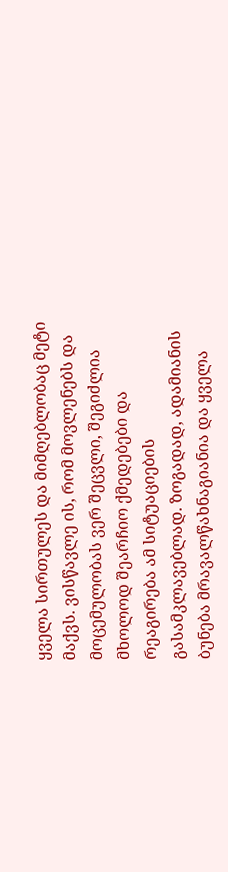ყველა სირთულეს და მიმღებლობაც მეტი მაქვს. ვისწავლე ის, რომ მოვლენებს და მოცემულობას ვერ შეცვლი, შეგიძლია მხოლოდ შეარჩიო ქმედებები და რეაგირება ამ სიტუაციების გასამკლავებლად. ზოგადად, ადამიანის ბუნება მრავალწახნაგიანია და ყველა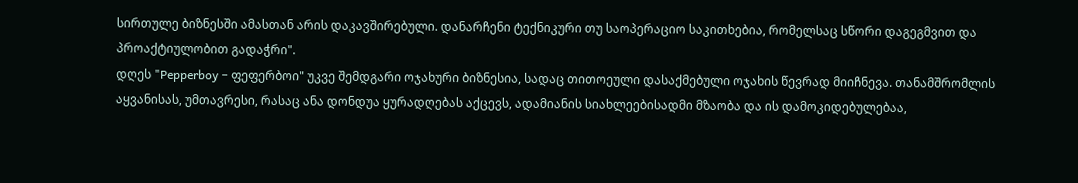სირთულე ბიზნესში ამასთან არის დაკავშირებული. დანარჩენი ტექნიკური თუ საოპერაციო საკითხებია, რომელსაც სწორი დაგეგმვით და პროაქტიულობით გადაჭრი".
დღეს "Pepperboy − ფეფერბოი" უკვე შემდგარი ოჯახური ბიზნესია, სადაც თითოეული დასაქმებული ოჯახის წევრად მიიჩნევა. თანამშრომლის აყვანისას, უმთავრესი, რასაც ანა დონდუა ყურადღებას აქცევს, ადამიანის სიახლეებისადმი მზაობა და ის დამოკიდებულებაა,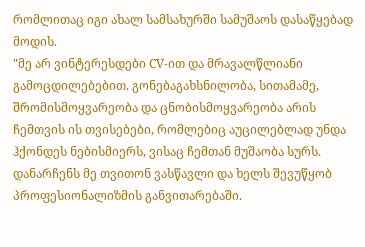რომლითაც იგი ახალ სამსახურში სამუშაოს დასაწყებად მოდის.
"მე არ ვინტერესდები CV-ით და მრავალწლიანი გამოცდილებებით. გონებაგახსნილობა, სითამამე, შრომისმოყვარეობა და ცნობისმოყვარეობა არის ჩემთვის ის თვისებები, რომლებიც აუცილებლად უნდა ჰქონდეს ნებისმიერს, ვისაც ჩემთან მუშაობა სურს. დანარჩენს მე თვითონ ვასწავლი და ხელს შევუწყობ პროფესიონალიზმის განვითარებაში.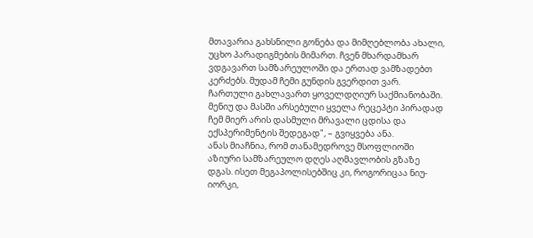მთავარია გახსნილი გონება და მიმღებლობა ახალი, უცხო პარადიგმების მიმართ. ჩვენ მხარდამხარ ვდგავართ სამზარეულოში და ერთად ვამზადებთ კერძებს. მუდამ ჩემი გუნდის გვერდით ვარ. ჩართული გახლავართ ყოველდღიურ საქმიანობაში. მენიუ და მასში არსებული ყველა რეცეპტი პირადად ჩემ მიერ არის დასმული მრავალი ცდისა და ექსპერიმენტის შედეგად", – გვიყვება ანა.
ანას მიაჩნია, რომ თანამედროვე მსოფლიოში აზიური სამზარეულო დღეს აღმავლობის გზაზე დგას. ისეთ მეგაპოლისებშიც კი, როგორიცაა ნიუ-იორკი,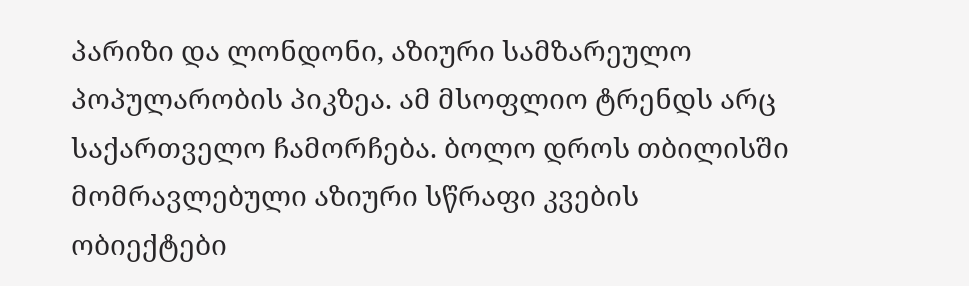პარიზი და ლონდონი, აზიური სამზარეულო პოპულარობის პიკზეა. ამ მსოფლიო ტრენდს არც საქართველო ჩამორჩება. ბოლო დროს თბილისში მომრავლებული აზიური სწრაფი კვების ობიექტები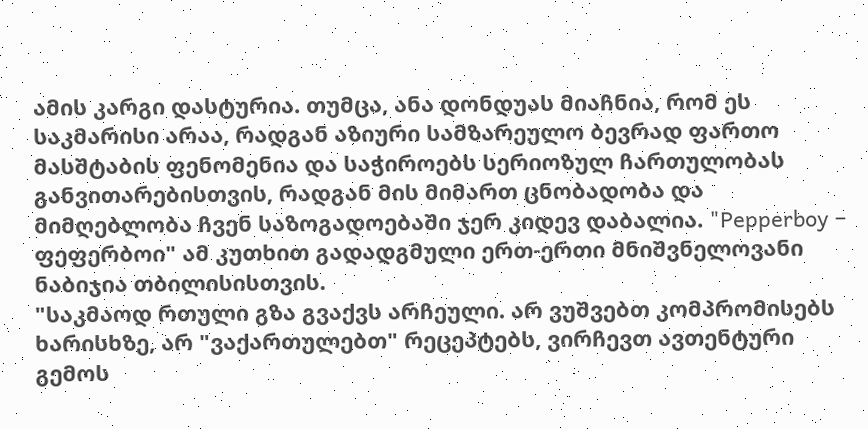ამის კარგი დასტურია. თუმცა, ანა დონდუას მიაჩნია, რომ ეს საკმარისი არაა, რადგან აზიური სამზარეულო ბევრად ფართო მასშტაბის ფენომენია და საჭიროებს სერიოზულ ჩართულობას განვითარებისთვის, რადგან მის მიმართ ცნობადობა და მიმღებლობა ჩვენ საზოგადოებაში ჯერ კიდევ დაბალია. "Pepperboy − ფეფერბოი" ამ კუთხით გადადგმული ერთ-ერთი მნიშვნელოვანი ნაბიჯია თბილისისთვის.
"საკმაოდ რთული გზა გვაქვს არჩეული. არ ვუშვებთ კომპრომისებს ხარისხზე, არ "ვაქართულებთ" რეცეპტებს, ვირჩევთ ავთენტური გემოს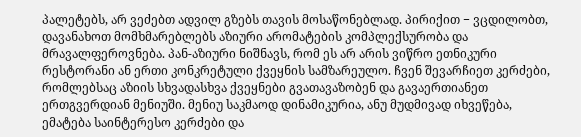პალეტებს, არ ვეძებთ ადვილ გზებს თავის მოსაწონებლად. პირიქით − ვცდილობთ, დავანახოთ მომხმარებლებს აზიური არომატების კომპლექსურობა და მრავალფეროვნება. პან-აზიური ნიშნავს, რომ ეს არ არის ვიწრო ეთნიკური რესტორანი ან ერთი კონკრეტული ქვეყნის სამზარეულო. ჩვენ შევარჩიეთ კერძები, რომლებსაც აზიის სხვადასხვა ქვეყნები გვათავაზობენ და გავაერთიანეთ ერთგვერდიან მენიუში. მენიუ საკმაოდ დინამიკურია, ანუ მუდმივად იხვეწება, ემატება საინტერესო კერძები და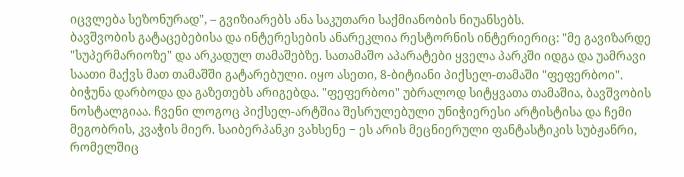იცვლება სეზონურად", – გვიზიარებს ანა საკუთარი საქმიანობის ნიუანსებს.
ბავშვობის გატაცებებისა და ინტერესების ანარეკლია რესტორნის ინტერიერიც: "მე გავიზარდე "სუპერმარიოზე" და არკადულ თამაშებზე. სათამაშო აპარატები ყველა პარკში იდგა და უამრავი საათი მაქვს მათ თამაშში გატარებული. იყო ასეთი, 8-ბიტიანი პიქსელ-თამაში "ფეფერბოი". ბიჭუნა დარბოდა და გაზეთებს არიგებდა. "ფეფერბოი" უბრალოდ სიტყვათა თამაშია, ბავშვობის ნოსტალგიაა. ჩვენი ლოგოც პიქსელ-არტშია შესრულებული უნიჭიერესი არტისტისა და ჩემი მეგობრის, კვაჭის მიერ. საიბერპანკი ვახსენე − ეს არის მეცნიერული ფანტასტიკის სუბჟანრი, რომელშიც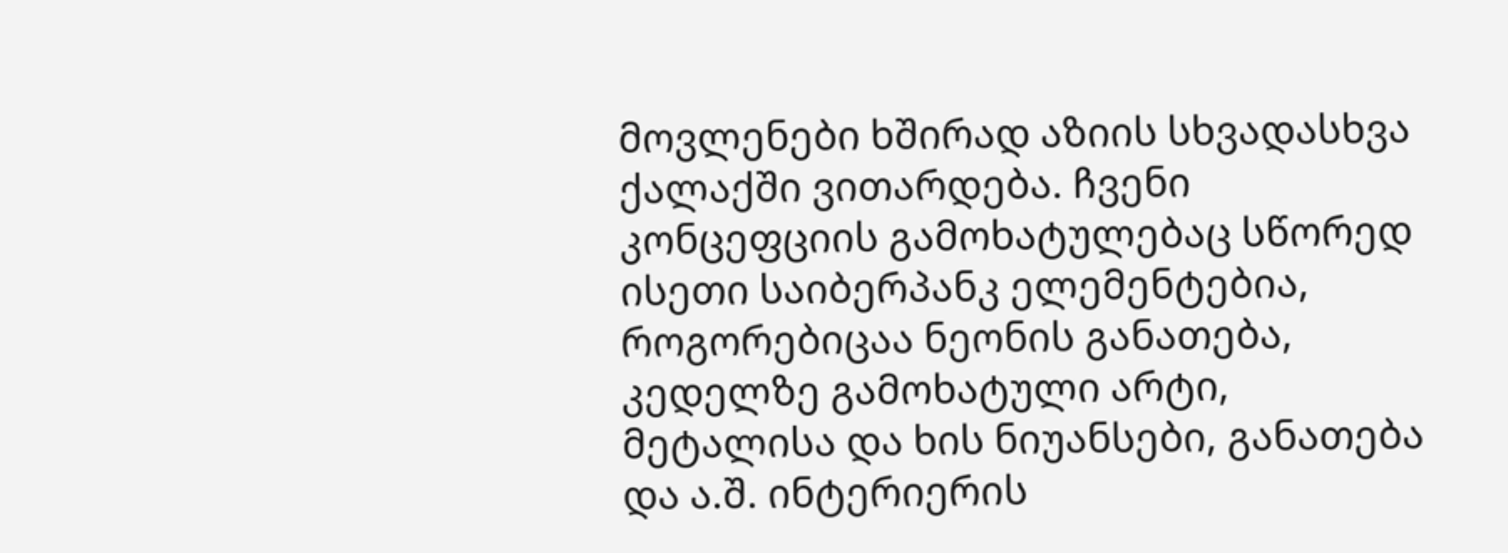მოვლენები ხშირად აზიის სხვადასხვა ქალაქში ვითარდება. ჩვენი კონცეფციის გამოხატულებაც სწორედ ისეთი საიბერპანკ ელემენტებია, როგორებიცაა ნეონის განათება, კედელზე გამოხატული არტი, მეტალისა და ხის ნიუანსები, განათება და ა.შ. ინტერიერის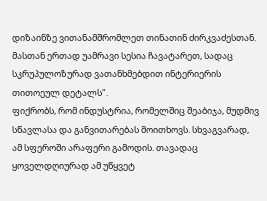დიზაინზე ვითანამშრომლეთ თინათინ ძირკვაძესთან. მასთან ერთად უამრავი სესია ჩავატარეთ, სადაც სკრუპულოზურად ვათანხმებდით ინტერიერის თითოეულ დეტალს".
ფიქრობს, რომ ინდუსტრია, რომელშიც შეაბიჯა, მუდმივ სწავლასა და განვითარებას მოითხოვს. სხვაგვარად, ამ სფეროში არაფერი გამოდის. თავადაც ყოველდღიურად ამ უწყვეტ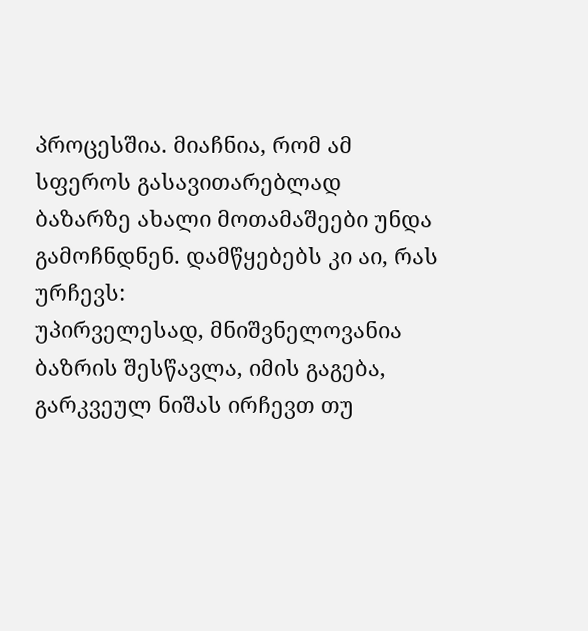პროცესშია. მიაჩნია, რომ ამ სფეროს გასავითარებლად ბაზარზე ახალი მოთამაშეები უნდა გამოჩნდნენ. დამწყებებს კი აი, რას ურჩევს:
უპირველესად, მნიშვნელოვანია ბაზრის შესწავლა, იმის გაგება, გარკვეულ ნიშას ირჩევთ თუ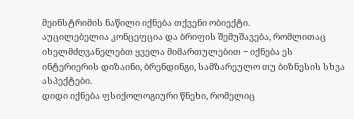მეინსტრიმის ნაწილი იქნება თქვენი ობიექტი.
აუცილებელია კონცეფცია და ბრიფის შემუშავება, რომლითაც იხელმძღვანელებთ ყველა მიმართულებით − იქნება ეს ინტერიერის დიზაინი, ბრენდინგი, სამზარეულო თუ ბიზნესის სხვა ასპექტები.
დიდი იქნება ფსიქოლოგიური წნეხი, რომელიც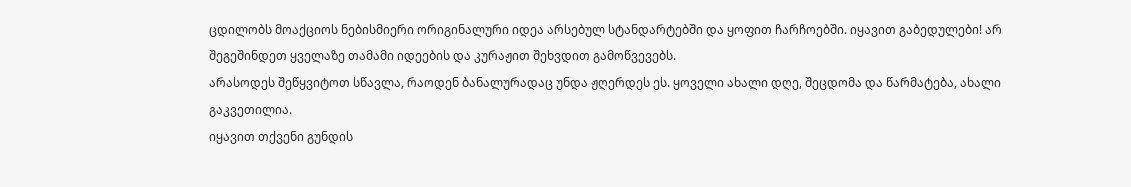ცდილობს მოაქციოს ნებისმიერი ორიგინალური იდეა არსებულ სტანდარტებში და ყოფით ჩარჩოებში. იყავით გაბედულები! არ შეგეშინდეთ ყველაზე თამამი იდეების და კურაჟით შეხვდით გამოწვევებს.
არასოდეს შეწყვიტოთ სწავლა, რაოდენ ბანალურადაც უნდა ჟღერდეს ეს. ყოველი ახალი დღე, შეცდომა და წარმატება, ახალი გაკვეთილია.
იყავით თქვენი გუნდის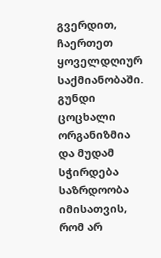გვერდით, ჩაერთეთ ყოველდღიურ საქმიანობაში. გუნდი ცოცხალი ორგანიზმია და მუდამ სჭირდება საზრდოობა იმისათვის, რომ არ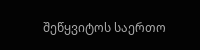შეწყვიტოს საერთო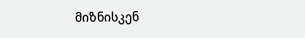მიზნისკენ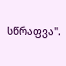სწრაფვა".